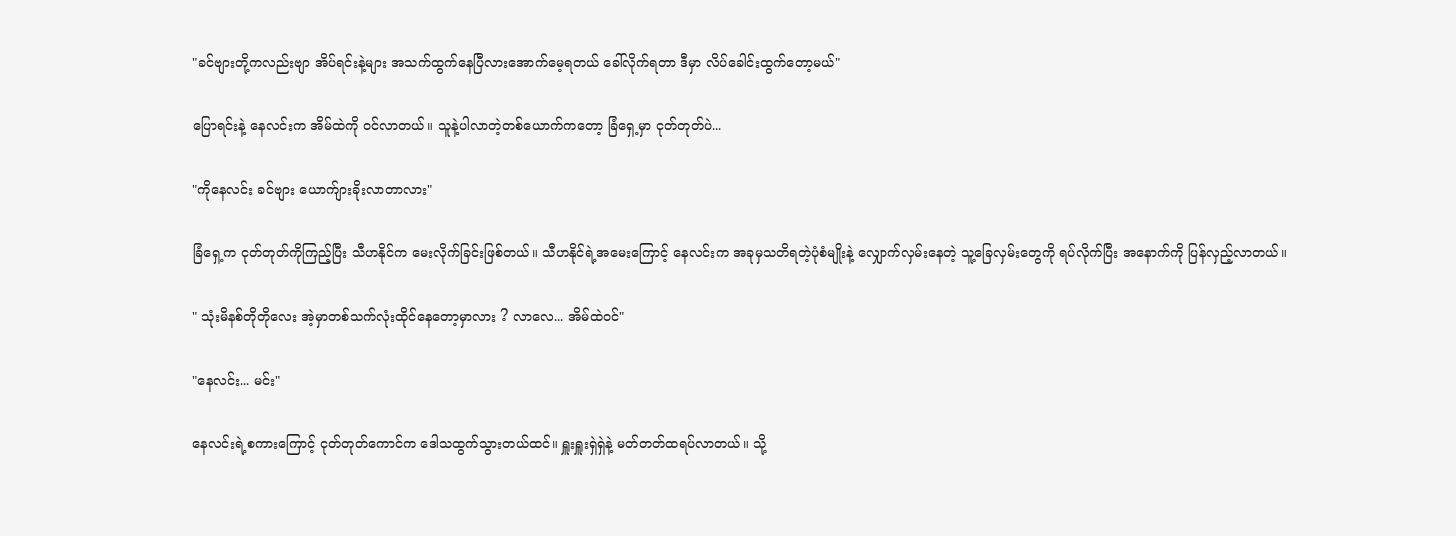"ခင်ဗျားတို့ကလည်းဗျာ အိပ်ရင်းနဲ့များ အသက်ထွက်နေပြီလားအောက်မေ့ရတယ် ခေါ်လိုက်ရတာ ဒီမှာ လိပ်ခေါင်းထွက်တော့မယ်"

ပြောရင်းနဲ့ နေလင်းက အိမ်ထဲကို ဝင်လာတယ်။ သူနဲ့ပါလာတဲ့တစ်ယောက်ကတော့ ခြံရှေ့မှာ ငုတ်တုတ်ပဲ...

"ကိုနေလင်း ခင်ဗျား ယောက်ျားခိုးလာတာလား"

ခြံရှေ့က ငုတ်တုတ်ကိုကြည့်ပြီး သီဟနိုင်က မေးလိုက်ခြင်းဖြစ်တယ်။ သီဟနိုင်ရဲ့အမေးကြောင့် နေလင်းက အခုမှသတိရတဲ့ပုံစံမျိုးနဲ့ လျှောက်လှမ်းနေတဲ့ သူ့ခြေလှမ်းတွေကို ရပ်လိုက်ပြီး အနောက်ကို ပြန်လှည့်လာတယ်။

" သုံးမိနစ်တိုတိုလေး အဲ့မှာတစ်သက်လုံးထိုင်နေတော့မှာလား ? လာလေ... အိမ်ထဲဝင်"

"နေလင်း... မင်း"

နေလင်းရဲ့စကားကြောင့် ငုတ်တုတ်ကောင်က ဒေါသထွက်သွားတယ်ထင်။ ရှူးရှူးရှဲရှဲနဲ့ မတ်တတ်ထရပ်လာတယ်။ သို့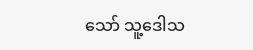သော် သူ့ဒေါသ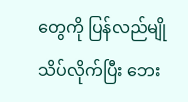တွေကို ပြန်လည်မျိုသိပ်လိုက်ပြီး ဘေး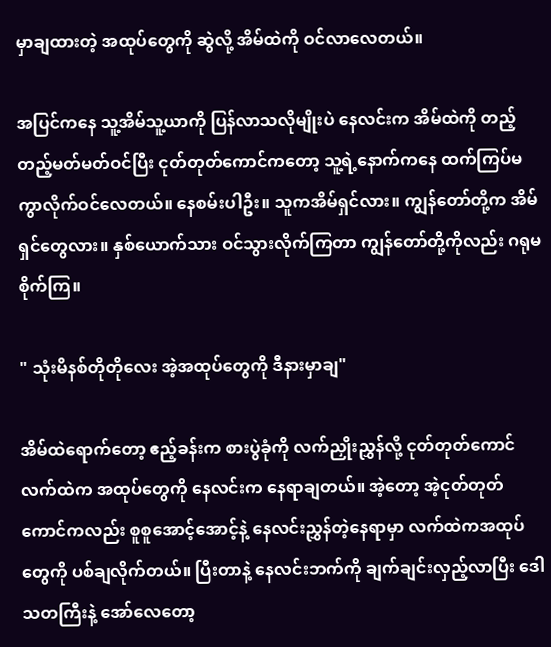မှာချထားတဲ့ အထုပ်တွေကို ဆွဲလို့ အိမ်ထဲကို ဝင်လာလေတယ်။

အပြင်ကနေ သူ့အိမ်သူ့ယာကို ပြန်လာသလိုမျိုးပဲ နေလင်းက အိမ်ထဲကို တည့်တည့်မတ်မတ်ဝင်ပြီး ငုတ်တုတ်ကောင်ကတော့ သူ့ရဲ့နောက်ကနေ ထက်ကြပ်မကွာလိုက်ဝင်လေတယ်။ နေစမ်းပါဦး။ သူကအိမ်ရှင်လား။ ကျွန်တော်တို့က အိမ်ရှင်တွေလား။ နှစ်ယောက်သား ဝင်သွားလိုက်ကြတာ ကျွန်တော်တို့ကိုလည်း ဂရုမစိုက်ကြ။

" သုံးမိနစ်တိုတိုလေး အဲ့အထုပ်တွေကို ဒီနားမှာချ"

အိမ်ထဲရောက်တော့ ဧည့်ခန်းက စားပွဲခုံကို လက်ညှိုးညွှန်လို့ ငုတ်တုတ်ကောင်လက်ထဲက အထုပ်တွေကို နေလင်းက နေရာချတယ်။ အဲ့တော့ အဲ့ငုတ်တုတ်ကောင်ကလည်း စူစူအောင့်အောင့်နဲ့ နေလင်းညွှန်တဲ့နေရာမှာ လက်ထဲကအထုပ်တွေကို ပစ်ချလိုက်တယ်။ ပြီးတာနဲ့ နေလင်းဘက်ကို ချက်ချင်းလှည့်လာပြီး ဒေါသတကြီးနဲ့ အော်လေတော့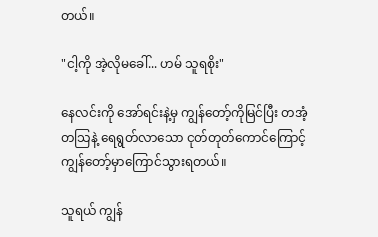တယ်။

"ငါ့ကို အဲ့လိုမခေါ်... ဟမ် သူရစိုး"

နေလင်းကို အော်ရင်းနဲ့မှ ကျွန်တော့်ကိုမြင်ပြီး တအံ့တသြနဲ့ ရေရွတ်လာသော ငုတ်တုတ်ကောင်ကြောင့် ကျွန်တော့်မှာကြောင်သွားရတယ်။

သူရယ် ကျွန်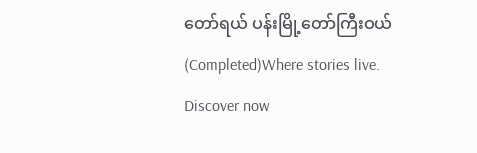တော်ရယ် ပန်းမြို့တော်ကြီးဝယ် (Completed)Where stories live. Discover now